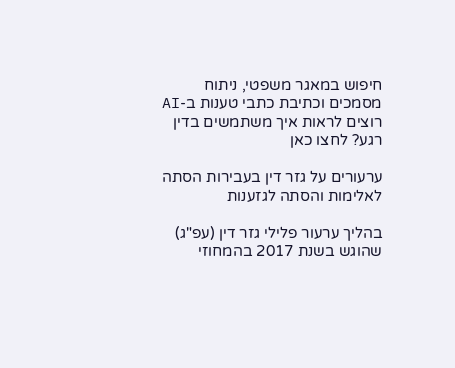חיפוש במאגר משפטי, ניתוח מסמכים וכתיבת כתבי טענות ב-AI
רוצים לראות איך משתמשים בדין רגע? לחצו כאן

ערעורים על גזר דין בעבירות הסתה לאלימות והסתה לגזענות

בהליך ערעור פלילי גזר דין (עפ"ג) שהוגש בשנת 2017 בהמחוזי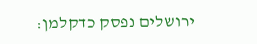ירושלים נפסק כדקלמן: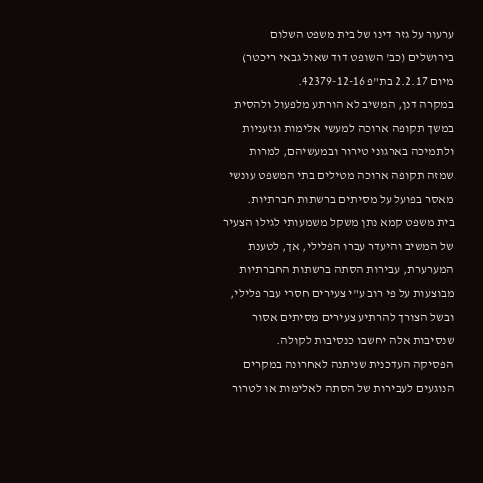ערעור על גזר דינו של בית משפט השלום בירושלים (כב' השופט דוד שאול גבאי ריכטר) מיום 2.2.17 בת"פ 42379-12-16.
במקרה דנן, המשיב לא הורתע מלפעול ולהסית במשך תקופה ארוכה למעשי אלימות וגזעניות ולתמיכה בארגוני טירור ובמעשיהם, למרות שמזה תקופה ארוכה מטילים בתי המשפט עונשי מאסר בפועל על מסיתים ברשתות חברתיות.
בית משפט קמא נתן משקל משמעותי לגילו הצעיר של המשיב והיעדר עברו הפלילי, אך, לטענת המערערת, עבירות הסתה ברשתות החברתיות מבוצעות על פי רוב ע"י צעירים חסרי עבר פלילי, ובשל הצורך להרתיע צעירים מסיתים אסור שנסיבות אלה יחשבו כנסיבות לקולה.
הפסיקה העדכנית שניתנה לאחרונה במקרים הנוגעים לעבירות של הסתה לאלימות או לטרור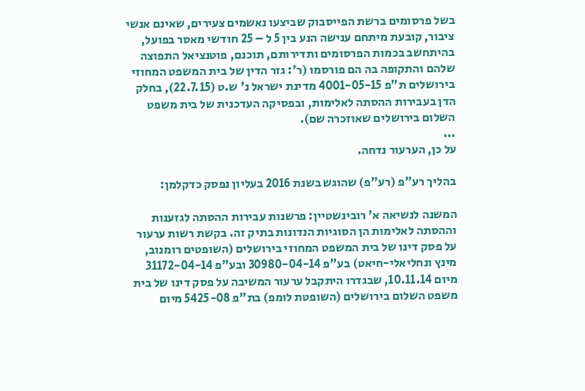בשל פרסומים ברשת הפייסבוק שביצעו נאשמים צעירים, שאינם אנשי ציבור, קובעת מיתחם ענישה הנע בין 5 ל – 25 חודשי מאסר בפועל, בהיתחשב בכמות הפרסומים ותדירותם, תוכנם, פוטנציאל התפוצה שלהם והתקופה בה הם פורסמו (ר': גזר הדין של בית המשפט המחוזי בירושלים ת"פ 4001-05-15 מדינת ישראל נ' ש.ט (22.7.15), בחלק הדן בעבירות ההסתה לאלימות, ובפסיקה העדכנית של בית משפט השלום בירושלים שאוזכרה שם).
...
על כן, הערעור נדחה.

בהליך רע"פ (רע"פ) שהוגש בשנת 2016 בעליון נפסק כדקלמן:

המשנה לנשיאה א' רובינשטיין: פרשנות עבירות ההסתה לגזענות וההסתה לאלימות הן הסוגיות הנדונות בתיק זה. בקשת רשות ערעור על פסק דינו של בית המשפט המחוזי בירושלים (השופטים רומנוב, מינץ ונחליאלי-חיאט) בע"פ 30980-04-14 ובע"פ 31172-04-14 מיום 10.11.14, שבגדרו היתקבל ערעור המשיבה על פסק דינו של בית משפט השלום בירושלים (השופטת לומפ) בת"פ 5425-08 מיום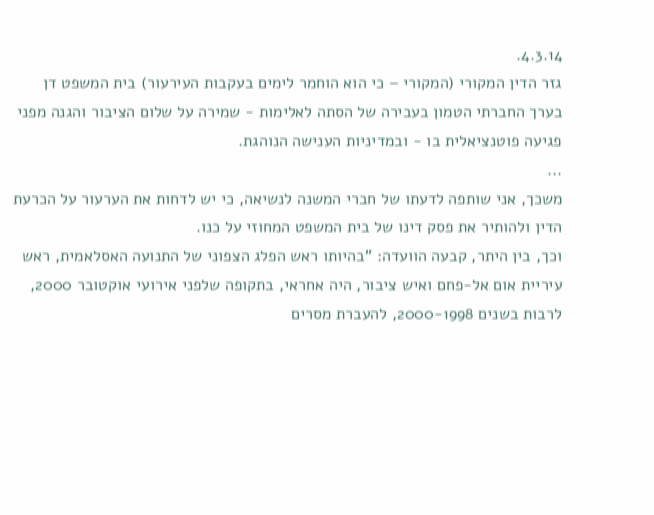4.3.14.
גזר הדין המקורי (המקורי – כי הוא הוחמר לימים בעקבות העירעור) בית המשפט דן בערך החברתי הטמון בעבירה של הסתה לאלימות - שמירה על שלום הציבור והגנה מפני פגיעה פוטנציאלית בו - ובמדיניות הענישה הנוהגת.
...
משכך, אני שותפה לדעתו של חברי המשנה לנשיאה, כי יש לדחות את הערעור על הכרעת הדין ולהותיר את פסק דינו של בית המשפט המחוזי על כנו.
וכך, בין היתר, קבעה הוועדה: "בהיותו ראש הפלג הצפוני של התנועה האסלאמית, ראש עיריית אום אל-פחם ואיש ציבור, היה אחראי, בתקופה שלפני אירועי אוקטובר 2000, לרבות בשנים 2000-1998, להעברת מסרים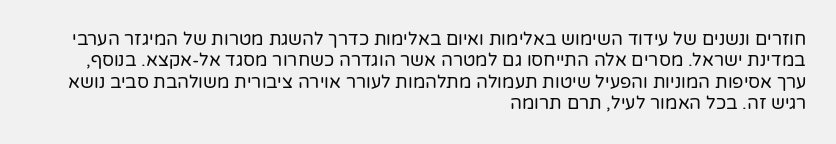חוזרים ונשנים של עידוד השימוש באלימות ואיום באלימות כדרך להשגת מטרות של המיגזר הערבי במדינת ישראל. מסרים אלה התייחסו גם למטרה אשר הוגדרה כשחרור מסגד אל-אקצא. בנוסף, ערך אסיפות המוניות והפעיל שיטות תעמולה מתלהמות לעורר אוירה ציבורית משולהבת סביב נושא רגיש זה. בכל האמור לעיל, תרם תרומה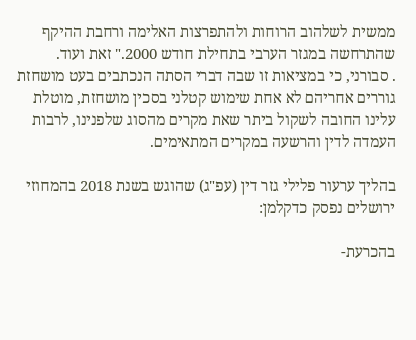ממשית לשלהוב הרוחות ולהתפרצות האלימה ורחבת ההיקף שהתרחשה במגזר הערבי בתחילת חודש 2000." זאת ועוד.
. סבורני, כי במציאות זו שבה דברי הסתה הנכתבים בעט מושחזת גוררים אחריהם לא אחת שימוש קטלני בסכין מושחזת, מוטלת עלינו החובה לשקול ביתר שאת מקרים מהסוג שלפנינו, לרבות העמדה לדין והרשעה במקרים המתאימים.

בהליך ערעור פלילי גזר דין (עפ"ג) שהוגש בשנת 2018 בהמחוזי ירושלים נפסק כדקלמן:

בהכרעת-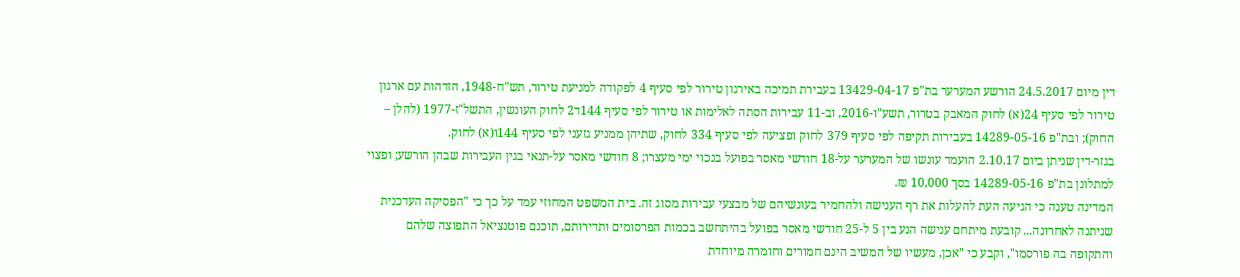דין מיום 24.5.2017 הורשע המערער בת"פ 13429-04-17 בעבירת תמיכה באירגון טירור לפי סעיף 4 לפקודה למניעת טירור, תש"ח-1948, הזדהות עם ארגון טירור לפי סעיף 24(א) לחוק המאבק בטרור, תשע"ו-2016, וב-11 עבירות הסתה לאלימות או טירור לפי סעיף 144ד2 לחוק העונשין, התשל"ז-1977 (להלן – החוק); ובת"פ 14289-05-16 בעבירות תקיפה לפי סעיף 379 לחוק ופציעה לפי סעיף 334 לחוק, שתיהן ממניע גזעני לפי סעיף 144ו(א) לחוק.
בגזר-דין שניתן ביום 2.10.17 הועמד עונשו של המערער על-18 חודשי מאסר בפועל בנכוי ימי מעצרו; 8 חודשי מאסר על-תנאי בגין העבירות שבהן הורשע; ופצוי למתלונן בת"פ 14289-05-16 בסך 10,000 ₪.
המדינה טענה כי הגיעה העת להעלות את רף הענישה ולהחמיר בעונשיהם של מבצעי עבירות מסוג זה. בית המשפט המחוזי עמד על כך כי "הפסיקה העדכנית שניתנה לאחרונה... קובעת מיתחם ענישה הנע בין 5 ל-25 חודשי מאסר בפועל בהיתחשב בכמות הפרסומים ותדירותם, תוכנם פוטנציאל התפוצה שלהם והתקופה בה פורסמו", וקבע כי "אכן, מעשיו של המשיב הינם חמורים וחומרה מיוחדת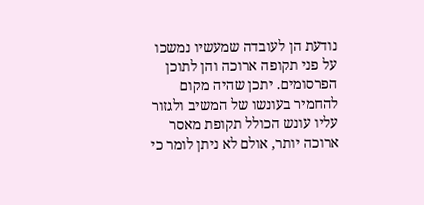נודעת הן לעובדה שמעשיו נמשכו על פני תקופה ארוכה והן לתוכן הפרסומים. יתכן שהיה מקום להחמיר בעונשו של המשיב ולגזור עליו עונש הכולל תקופת מאסר ארוכה יותר, אולם לא ניתן לומר כי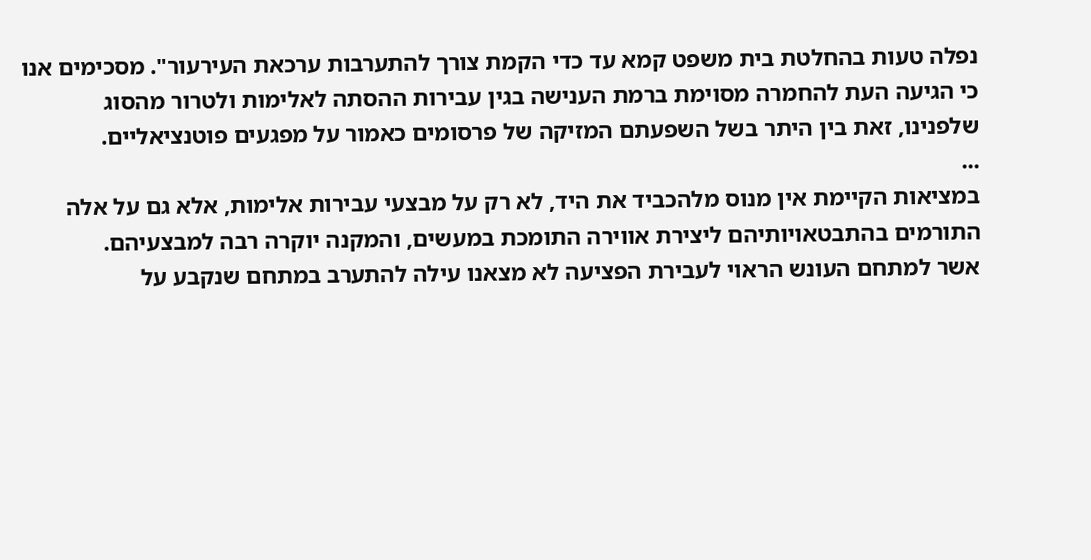נפלה טעות בהחלטת בית משפט קמא עד כדי הקמת צורך להתערבות ערכאת העירעור". מסכימים אנו כי הגיעה העת להחמרה מסוימת ברמת הענישה בגין עבירות ההסתה לאלימות ולטרור מהסוג שלפנינו, זאת בין היתר בשל השפעתם המזיקה של פרסומים כאמור על מפגעים פוטנציאליים.
...
במציאות הקיימת אין מנוס מלהכביד את היד, לא רק על מבצעי עבירות אלימות, אלא גם על אלה התורמים בהתבטאויותיהם ליצירת אווירה התומכת במעשים, והמקנה יוקרה רבה למבצעיהם.
אשר למתחם העונש הראוי לעבירת הפציעה לא מצאנו עילה להתערב במתחם שנקבע על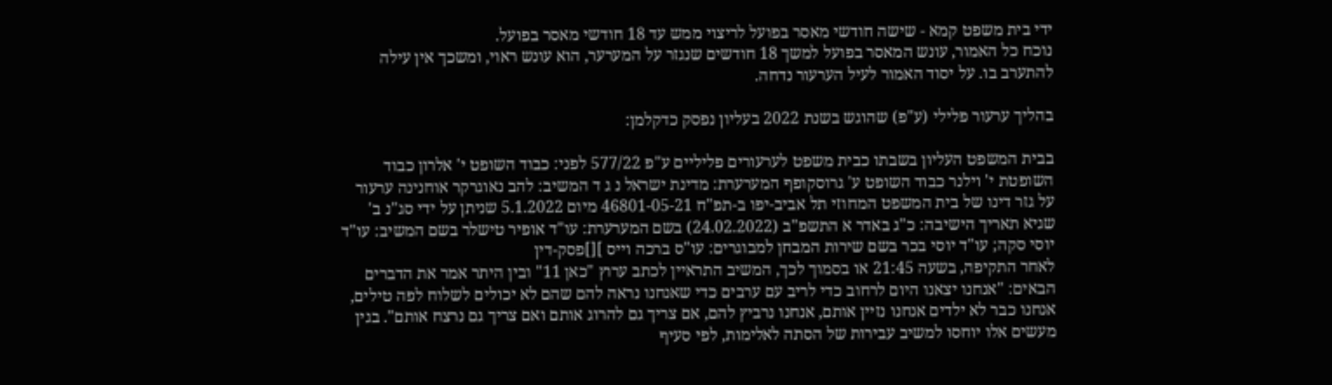ידי בית משפט קמא - שישה חודשי מאסר בפועל לריצוי ממש עד 18 חודשי מאסר בפועל.
נוכח כל האמור, עונש המאסר בפועל למשך 18 חודשים שנגזר על המערער, הוא עונש ראוי, ומשכך אין עילה להתערב בו. על יסוד האמור לעיל הערעור נדחה.

בהליך ערעור פלילי (ע"פ) שהוגש בשנת 2022 בעליון נפסק כדקלמן:

בבית המשפט העליון בשבתו כבית משפט לערעורים פליליים ע"פ 577/22 לפני: כבוד השופט י' אלרון כבוד השופטת י' וילנר כבוד השופט ע' גרוסקופף המערערת: מדינת ישראל נ ג ד המשיב: להב נאוגרקר אוחנינה ערעור על גזר דינו של בית המשפט המחוזי תל אביב-יפו ב-תפ"ח 46801-05-21 מיום 5.1.2022 שניתן על ידי סג"נ ב' שגיא תאריך הישיבה: כ"ג באדר א התשפ"ב (24.02.2022) בשם המערערת: עו"ד אופיר טישלר בשם המשיב: עו"ד יוסי סקה; עו"ד יוסי בכר בשם שירות המבחן למבוגרים: עו"ס ברכה וייס ][]פסק-דין
לאחר התקיפה, בשעה 21:45 או בסמוך לכך, המשיב התראיין לכתב ערוץ "כאן 11" ובין היתר אמר את הדברים הבאים: "אנחנו יצאנו היום לרחוב כדי לריב עם ערבים כדי שאנחנו נראה להם שהם לא יכולים לשלוח לפה טילים, אנחנו כבר לא ילדים אנחנו נזיין אותם, אנחנו נרביץ להם, אם צריך גם להרוג אותם ואם צריך גם נרצח אותם". בגין מעשים אלו יוחסו למשיב עבירות של הסתה לאלימות, לפי סעיף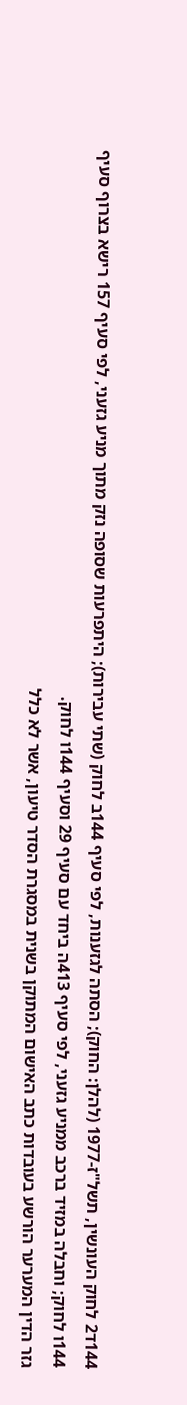144ד2 לחוק העונשין, תשל"ז-1977 (להלן: החוק); הסתה לגזענות, לפי סעיף 144ב לחוק (שתי עבירות); היתפרעות שסופה נזק מתוך מניע גזעני, לפי סעיף 157 רישא בצרוף סעיף 144ו לחוק; וחבלה במזיד ברכב ממניע גזעני, לפי סעיף 413ה ביחד עם סעיף 29 וסעיף 144ו לחוק.
גזר הדין המערער הורשע בעובדות כתב האישום המתוקן בשנית במסגרת הסדר טיעון, אשר לא כלל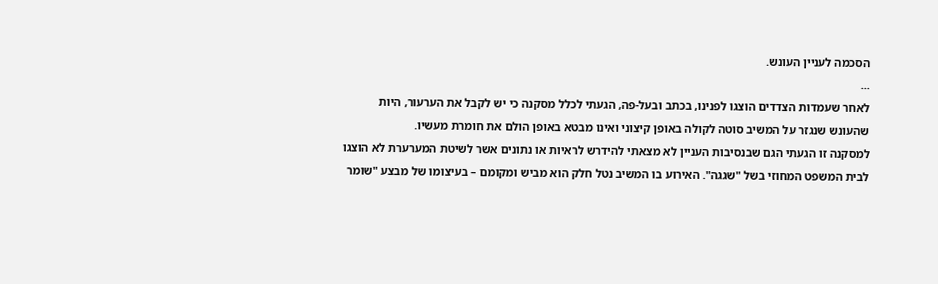הסכמה לעניין העונש.
...
לאחר שעמדות הצדדים הוצגו לפנינו, בכתב ובעל-פה, הגעתי לכלל מסקנה כי יש לקבל את הערעור, היות שהעונש שנגזר על המשיב סוטה לקולה באופן קיצוני ואינו מבטא באופן הולם את חומרת מעשיו.
למסקנה זו הגעתי הגם שבנסיבות העניין לא מצאתי להידרש לראיות או נתונים אשר לשיטת המערערת לא הוצגו לבית המשפט המחוזי בשל "שגגה". האירוע בו המשיב נטל חלק הוא מביש ומקומם – בעיצומו של מבצע "שומר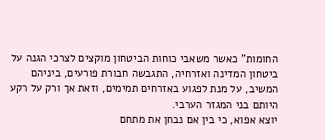החומות" כאשר משאבי כוחות הביטחון מוקצים לצרכי הגנה על ביטחון המדינה ואזרחיה, התגבשה חבורת פורעים, ביניהם המשיב, על מנת לפגוע באזרחים תמימים, וזאת אך ורק על רקע היותם בני המגזר הערבי.
יוצא אפוא, כי בין אם נבחן את מתחם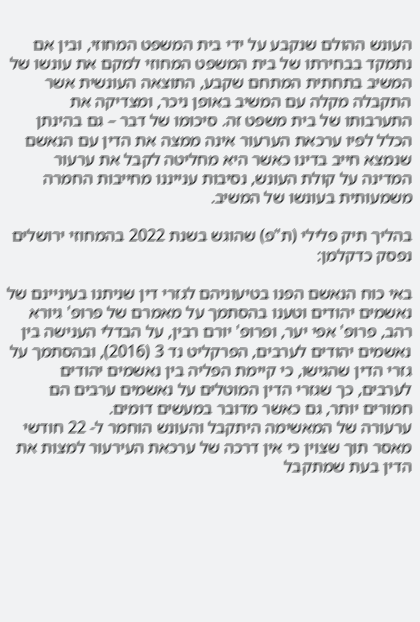העונש ההולם שנקבע על ידי בית המשפט המחוזי, ובין אם נתמקד בבחירתו של בית המשפט המחוזי למקם את עונשו של המשיב בתחתית המתחם שקבע, התוצאה העונשית אשר התקבלה מקלה עם המשיב באופן ניכר, ומצדיקה את התערבותו של בית משפט זה. סיכומו של דבר – גם בהינתן הכלל לפיו ערכאת הערעור אינה ממצה את הדין עם הנאשם שנמצא חייב בדינו כאשר היא מחליטה לקבל את ערעור המדינה על קולת העונש, נסיבות ענייננו מחייבות החמרה משמעותית בעונשו של המשיב.

בהליך תיק פלילי (ת"פ) שהוגש בשנת 2022 בהמחוזי ירושלים נפסק כדקלמן:

באי כוח הנאשם הפנו בטיעוניהם לגזרי דין שניתנו בעיניינם של נאשמים יהודים וטענו בהסתמך על מאמרם של פרופ' גיורא רהב, פרופ' אפי יער, ופרופ' יורם רבין, על הבדלי הענישה בין נאשמים יהודים לערבים, הפרקליט נד 3 (2016), ובהסתמך על גזרי הדין שהגישו, כי קיימת הפליה בין נאשמים יהודים לערבים, כך שגזרי הדין המוטלים על נאשמים ערבים הם חמורים יותר, גם כאשר מדובר במעשים דומים.
ערעורה של המאשימה היתקבל והעונש הוחמר ל- 22 חודשי מאסר תוך שצוין כי אין דרכה של ערכאת העירעור למצות את הדין בעת שמתקבל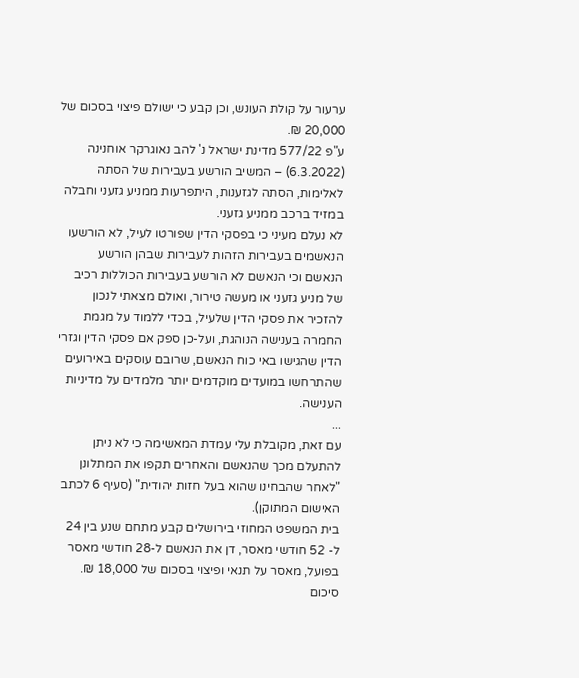ערעור על קולת העונש, וכן קבע כי ישולם פיצוי בסכום של 20,000 ₪.
ע"פ 577/22 מדינת ישראל נ' להב נאוגרקר אוחנינה (6.3.2022) – המשיב הורשע בעבירות של הסתה לאלימות, הסתה לגזענות, היתפרעות ממניע גזעני וחבלה במזיד ברכב ממניע גזעני.
לא נעלם מעיני כי בפסקי הדין שפורטו לעיל, לא הורשעו הנאשמים בעבירות הזהות לעבירות שבהן הורשע הנאשם וכי הנאשם לא הורשע בעבירות הכוללות רכיב של מניע גזעני או מעשה טירור, ואולם מצאתי לנכון להזכיר את פסקי הדין שלעיל, בכדי ללמוד על מגמת החמרה בענישה הנוהגת, ועל-כן ספק אם פסקי הדין וגזרי הדין שהגישו באי כוח הנאשם, שרובם עוסקים באירועים שהתרחשו במועדים מוקדמים יותר מלמדים על מדיניות הענישה.
...
עם זאת, מקובלת עלי עמדת המאשימה כי לא ניתן להתעלם מכך שהנאשם והאחרים תקפו את המתלונן "לאחר שהבחינו שהוא בעל חזות יהודית" (סעיף 6 לכתב האישום המתוקן).
בית המשפט המחוזי בירושלים קבע מתחם שנע בין 24 ל- 52 חודשי מאסר, דן את הנאשם ל-28 חודשי מאסר בפועל, מאסר על תנאי ופיצוי בסכום של 18,000 ₪.
סיכום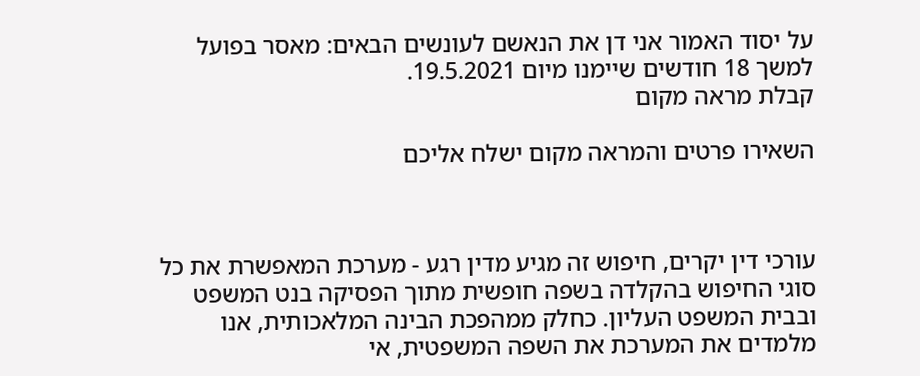על יסוד האמור אני דן את הנאשם לעונשים הבאים: מאסר בפועל למשך 18 חודשים שיימנו מיום 19.5.2021.
קבלת מראה מקום

השאירו פרטים והמראה מקום ישלח אליכם



עורכי דין יקרים, חיפוש זה מגיע מדין רגע - מערכת המאפשרת את כל סוגי החיפוש בהקלדה בשפה חופשית מתוך הפסיקה בנט המשפט ובבית המשפט העליון. כחלק ממהפכת הבינה המלאכותית, אנו מלמדים את המערכת את השפה המשפטית, אי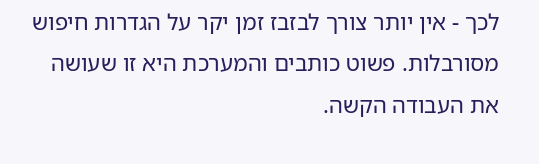לכך - אין יותר צורך לבזבז זמן יקר על הגדרות חיפוש מסורבלות. פשוט כותבים והמערכת היא זו שעושה את העבודה הקשה.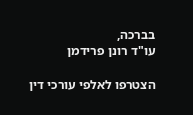בברכה,
עו"ד רונן פרידמן

הצטרפו לאלפי עורכי דין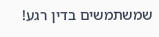שמשתמשים בדין רגע!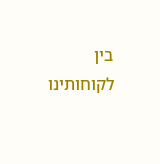בין לקוחותינו